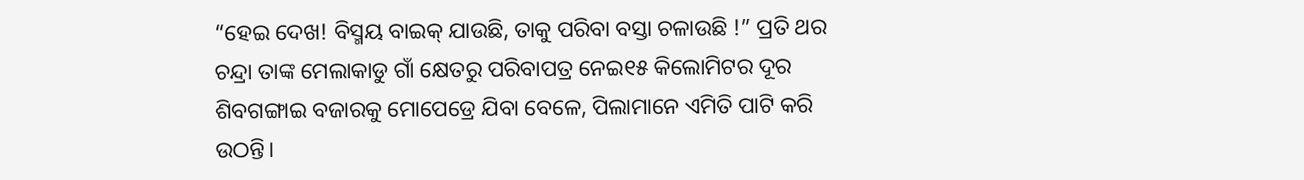“ହେଇ ଦେଖ! ବିସ୍ମୟ ବାଇକ୍ ଯାଉଛି, ତାକୁ ପରିବା ବସ୍ତା ଚଳାଉଛି !” ପ୍ରତି ଥର ଚନ୍ଦ୍ରା ତାଙ୍କ ମେଲାକାଡୁ ଗାଁ କ୍ଷେତରୁ ପରିବାପତ୍ର ନେଇ୧୫ କିଲୋମିଟର ଦୂର ଶିବଗଙ୍ଗାଇ ବଜାରକୁ ମୋପେଡ୍ରେ ଯିବା ବେଳେ, ପିଲାମାନେ ଏମିତି ପାଟି କରି ଉଠନ୍ତି।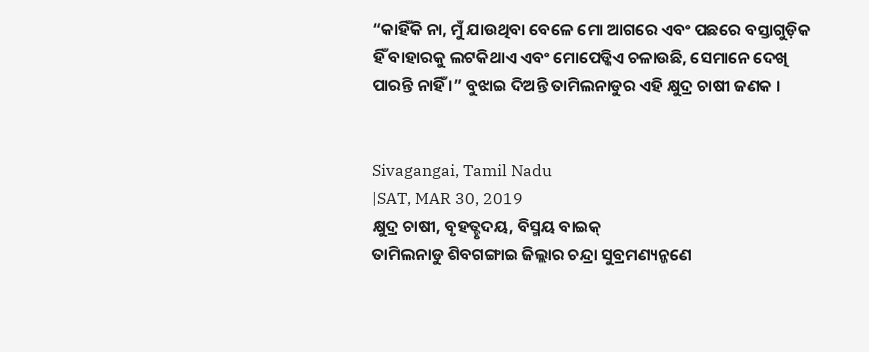“କାହିଁକି ନା, ମୁଁ ଯାଉଥିବା ବେଳେ ମୋ ଆଗରେ ଏବଂ ପଛରେ ବସ୍ତାଗୁଡ଼ିକ ହିଁ ବାହାରକୁ ଲଟକିଥାଏ ଏବଂ ମୋପେଡ୍କିଏ ଚଳାଉଛି, ସେମାନେ ଦେଖି ପାରନ୍ତି ନାହିଁ ।” ବୁଝାଇ ଦିଅନ୍ତି ତାମିଲନାଡୁର ଏହି କ୍ଷୁଦ୍ର ଚାଷୀ ଜଣକ ।


Sivagangai, Tamil Nadu
|SAT, MAR 30, 2019
କ୍ଷୁଦ୍ର ଚାଷୀ, ବୃହତ୍ହୃଦୟ, ବିସ୍ମୟ ବାଇକ୍
ତାମିଲନାଡୁ ଶିବଗଙ୍ଗାଇ ଜିଲ୍ଲାର ଚନ୍ଦ୍ରା ସୁବ୍ରମଣ୍ୟନ୍ଜଣେ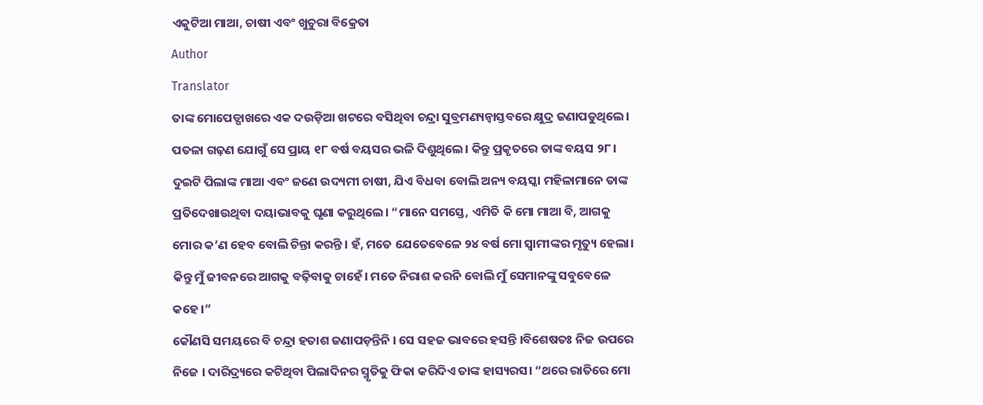ଏକୁଟିଆ ମାଆ, ଚାଷୀ ଏବଂ ଖୁଚୁରା ବିକ୍ରେତା
Author
Translator
ତାଙ୍କ ମୋପେଡ୍ପାଖରେ ଏକ ଦଉଡ଼ିଆ ଖଟରେ ବସିଥିବା ଚନ୍ଦ୍ରା ସୁବ୍ରମଣ୍ୟନ୍ବାସ୍ତବରେ କ୍ଷୁଦ୍ର ଜଣାପଡୁଥିଲେ। ପତଳା ଗଢ଼ଣ ଯୋଗୁଁ ସେ ପ୍ରାୟ ୧୮ ବର୍ଷ ବୟସର ଭଳି ଦିଶୁଥିଲେ। କିନ୍ତୁ ପ୍ରକୃତରେ ତାଙ୍କ ବୟସ ୨୮। ଦୁଇଟି ପିଲାଙ୍କ ମାଆ ଏବଂ ଜଣେ ଉଦ୍ୟମୀ ଚାଷୀ, ଯିଏ ବିଧବା ବୋଲି ଅନ୍ୟ ବୟସ୍କା ମହିଳାମାନେ ତାଙ୍କ ପ୍ରତିଦେଖାଉଥିବା ଦୟାଭାବକୁ ଘୃଣା କରୁଥିଲେ। “ମାନେ ସମସ୍ତେ, ଏମିତି କି ମୋ ମାଆ ବି, ଆଗକୁ ମୋର କ’ଣ ହେବ ବୋଲି ଚିନ୍ତା କରନ୍ତି । ହଁ, ମତେ ଯେତେବେଳେ ୨୪ ବର୍ଷ ମୋ ସ୍ୱାମୀଙ୍କର ମୃତ୍ୟୁ ହେଲା। କିନ୍ତୁ ମୁଁ ଜୀବନରେ ଆଗକୁ ବଢ଼ିବାକୁ ଚାହେଁ। ମତେ ନିରାଶ କରନି ବୋଲି ମୁଁ ସେମାନଙ୍କୁ ସବୁବେଳେ କହେ ।”
କୌଣସି ସମୟରେ ବି ଚନ୍ଦ୍ରା ହତାଶ ଜଣାପଡ଼ନ୍ତିନି । ସେ ସହଜ ଭାବରେ ହସନ୍ତି ।ବିଶେଷତଃ ନିଜ ଉପରେ ନିଜେ । ଦାରିଦ୍ର୍ୟରେ କଟିଥିବା ପିଲାଦିନର ସ୍ମୃତିକୁ ଫିକା କରିଦିଏ ତାଙ୍କ ହାସ୍ୟରସ। “ଥରେ ରାତିରେ ମୋ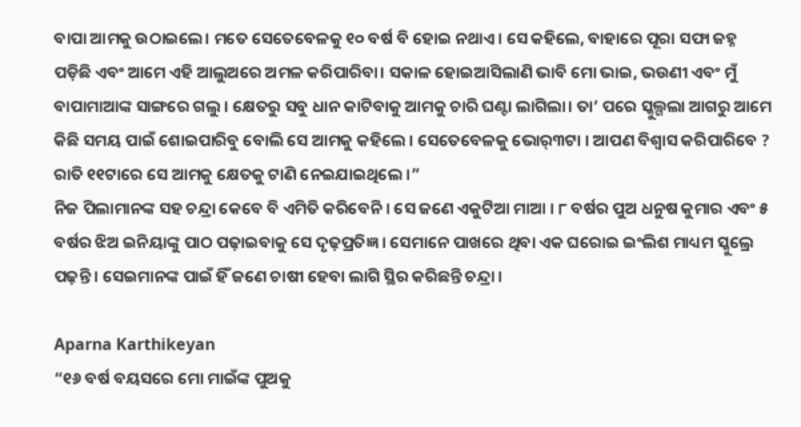ବାପା ଆମକୁ ଉଠାଇଲେ। ମତେ ସେତେବେଳକୁ ୧୦ ବର୍ଷ ବି ହୋଇ ନଥାଏ। ସେ କହିଲେ, ବାହାରେ ପୂରା ସଫା ଜହ୍ନ ପଡ଼ିଛି ଏବଂ ଆମେ ଏହି ଆଲୁଅରେ ଅମଳ କରିପାରିବା। ସକାଳ ହୋଇଆସିଲାଣି ଭାବି ମୋ ଭାଇ, ଭଉଣୀ ଏବଂ ମୁଁ ବାପାମାଆଙ୍କ ସାଙ୍ଗରେ ଗଲୁ । କ୍ଷେତରୁ ସବୁ ଧାନ କାଟିବାକୁ ଆମକୁ ଚାରି ଘଣ୍ଟା ଲାଗିଲା। ତା’ ପରେ ସ୍କୁଲ୍ଗଲା ଆଗରୁ ଆମେ କିଛି ସମୟ ପାଇଁ ଶୋଇପାରିବୁ ବୋଲି ସେ ଆମକୁ କହିଲେ । ସେତେବେଳକୁ ଭୋର୍୩ଟା । ଆପଣ ବିଶ୍ୱାସ କରିପାରିବେ ? ରାତି ୧୧ଟାରେ ସେ ଆମକୁ କ୍ଷେତକୁ ଟାଣି ନେଇଯାଇଥିଲେ ।”
ନିଜ ପିଲାମାନଙ୍କ ସହ ଚନ୍ଦ୍ରା କେବେ ବି ଏମିତି କରିବେନି । ସେ ଜଣେ ଏକୁଟିଆ ମାଆ । ୮ ବର୍ଷର ପୁଅ ଧନୁଷ କୁମାର ଏବଂ ୫ ବର୍ଷର ଝିଅ ଇନିୟାଙ୍କୁ ପାଠ ପଢ଼ାଇବାକୁ ସେ ଦୃଢ଼ପ୍ରତିଜ୍ଞ । ସେମାନେ ପାଖରେ ଥିବା ଏକ ଘରୋଇ ଇଂଲିଶ ମାଧ୍ୟମ ସ୍କୁଲ୍ରେ ପଢ଼ନ୍ତି । ସେଇମାନଙ୍କ ପାଇଁ ହିଁ ଜଣେ ଚାଷୀ ହେବା ଲାଗି ସ୍ଥିର କରିଛନ୍ତି ଚନ୍ଦ୍ରା ।

Aparna Karthikeyan
“୧୬ ବର୍ଷ ବୟସରେ ମୋ ମାଇଁଙ୍କ ପୁଅକୁ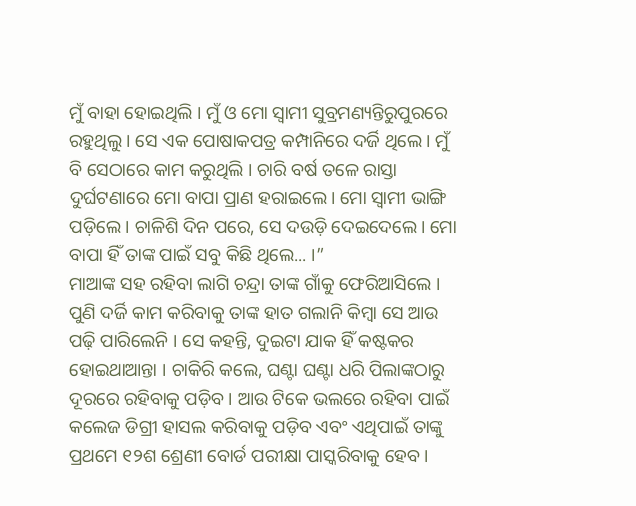ମୁଁ ବାହା ହୋଇଥିଲି । ମୁଁ ଓ ମୋ ସ୍ୱାମୀ ସୁବ୍ରମଣ୍ୟନ୍ତିରୁପୁରରେ ରହୁଥିଲୁ । ସେ ଏକ ପୋଷାକପତ୍ର କମ୍ପାନିରେ ଦର୍ଜି ଥିଲେ । ମୁଁ ବି ସେଠାରେ କାମ କରୁଥିଲି । ଚାରି ବର୍ଷ ତଳେ ରାସ୍ତା ଦୁର୍ଘଟଣାରେ ମୋ ବାପା ପ୍ରାଣ ହରାଇଲେ। ମୋ ସ୍ୱାମୀ ଭାଙ୍ଗି ପଡ଼ିଲେ। ଚାଳିଶି ଦିନ ପରେ, ସେ ଦଉଡ଼ି ଦେଇଦେଲେ। ମୋ ବାପା ହିଁ ତାଙ୍କ ପାଇଁ ସବୁ କିଛି ଥିଲେ... ।”
ମାଆଙ୍କ ସହ ରହିବା ଲାଗି ଚନ୍ଦ୍ରା ତାଙ୍କ ଗାଁକୁ ଫେରିଆସିଲେ । ପୁଣି ଦର୍ଜି କାମ କରିବାକୁ ତାଙ୍କ ହାତ ଗଲାନି କିମ୍ବା ସେ ଆଉ ପଢ଼ି ପାରିଲେନି । ସେ କହନ୍ତି, ଦୁଇଟା ଯାକ ହିଁ କଷ୍ଟକର ହୋଇଥାଆନ୍ତା । ଚାକିରି କଲେ, ଘଣ୍ଟା ଘଣ୍ଟା ଧରି ପିଲାଙ୍କଠାରୁ ଦୂରରେ ରହିବାକୁ ପଡ଼ିବ । ଆଉ ଟିକେ ଭଲରେ ରହିବା ପାଇଁ କଲେଜ ଡିଗ୍ରୀ ହାସଲ କରିବାକୁ ପଡ଼ିବ ଏବଂ ଏଥିପାଇଁ ତାଙ୍କୁ ପ୍ରଥମେ ୧୨ଶ ଶ୍ରେଣୀ ବୋର୍ଡ ପରୀକ୍ଷା ପାସ୍କରିବାକୁ ହେବ ।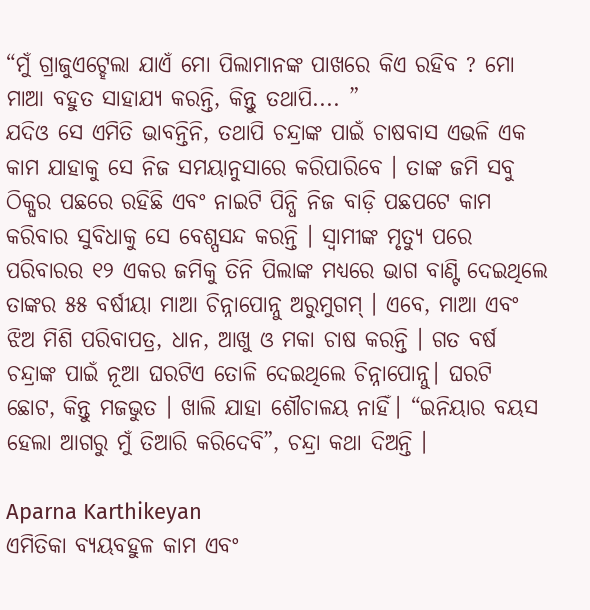“ମୁଁ ଗ୍ରାଜୁଏଟ୍ହେଲା ଯାଏଁ ମୋ ପିଲାମାନଙ୍କ ପାଖରେ କିଏ ରହିବ ? ମୋ ମାଆ ବହୁତ ସାହାଯ୍ୟ କରନ୍ତି, କିନ୍ତୁ ତଥାପି.... ”
ଯଦିଓ ସେ ଏମିତି ଭାବନ୍ତିନି, ତଥାପି ଚନ୍ଦ୍ରାଙ୍କ ପାଇଁ ଚାଷବାସ ଏଭଳି ଏକ କାମ ଯାହାକୁ ସେ ନିଜ ସମୟାନୁସାରେ କରିପାରିବେ । ତାଙ୍କ ଜମି ସବୁ ଠିକ୍ଘର ପଛରେ ରହିଛି ଏବଂ ନାଇଟି ପିନ୍ଧି ନିଜ ବାଡ଼ି ପଛପଟେ କାମ କରିବାର ସୁବିଧାକୁ ସେ ବେଶ୍ପସନ୍ଦ କରନ୍ତି । ସ୍ୱାମୀଙ୍କ ମୃତ୍ୟୁ ପରେ ପରିବାରର ୧୨ ଏକର ଜମିକୁ ତିନି ପିଲାଙ୍କ ମଧ୍ୟରେ ଭାଗ ବାଣ୍ଟି ଦେଇଥିଲେ ତାଙ୍କର ୫୫ ବର୍ଷୀୟା ମାଆ ଚିନ୍ନାପୋନ୍ନୁ ଅରୁମୁଗମ୍ । ଏବେ, ମାଆ ଏବଂ ଝିଅ ମିଶି ପରିବାପତ୍ର, ଧାନ, ଆଖୁ ଓ ମକା ଚାଷ କରନ୍ତି । ଗତ ବର୍ଷ ଚନ୍ଦ୍ରାଙ୍କ ପାଇଁ ନୂଆ ଘରଟିଏ ତୋଳି ଦେଇଥିଲେ ଚିନ୍ନାପୋନ୍ନୁ। ଘରଟି ଛୋଟ, କିନ୍ତୁ ମଜଭୁତ । ଖାଲି ଯାହା ଶୌଚାଳୟ ନାହିଁ। “ଇନିୟାର ବୟସ ହେଲା ଆଗରୁ ମୁଁ ତିଆରି କରିଦେବି”, ଚନ୍ଦ୍ରା କଥା ଦିଅନ୍ତି ।

Aparna Karthikeyan
ଏମିତିକା ବ୍ୟୟବହୁଳ କାମ ଏବଂ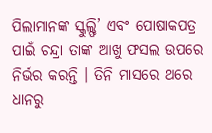ପିଲାମାନଙ୍କ ସ୍କୁଲ୍ଫି’ ଏବଂ ପୋଷାକପତ୍ର ପାଇଁ ଚନ୍ଦ୍ରା ତାଙ୍କ ଆଖୁ ଫସଲ ଉପରେ ନିର୍ଭର କରନ୍ତି । ତିନି ମାସରେ ଥରେ ଧାନରୁ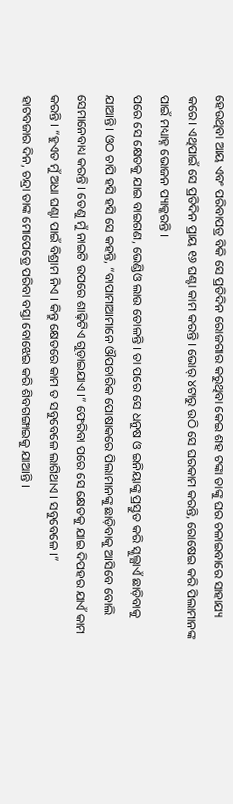ହେଉଥିବା ଆୟ ଏବଂ ପରିବାପତ୍ର ବିକି ସେ ପ୍ରତିଦିନ ରୋଜଗାର କରୁଥିବା କେଇ ଶହ ଟଙ୍କା ତାଙ୍କୁ ଘର ଚଳାଇବାରେ ସାହାଯ୍ୟ କରେ। ଏଥିପାଇଁ ସେ ପ୍ରତିଦିନ ପ୍ରାୟ ୧୬ ଘଣ୍ଟା କାମ କରନ୍ତି । ଭୋର୍ ୪ଟାରୁ ଉଠି ସେ ଘରକାମ କରନ୍ତି, ରୋଷେଇ କରି ପିଲାମାନଙ୍କ ପାଇଁ ମଧ୍ୟାହ୍ନ ଭୋଜନ ପ୍ୟାକ୍କରନ୍ତି ।
ପରେ ସେ କ୍ଷେତକୁ ଯାଇ ବାଇଗଣ, ଭେଣ୍ଡିଓ ଲାଉ ତୋଳନ୍ତି । ତା ପରେ ସେ ଧନୁଷ ଓ ଇନିୟାଙ୍କୁ ପ୍ରସ୍ତୁତ କରି ସ୍କୁଲ୍ଯାଏଁ ଛାଡ଼ିବାକୁ ଯାଆନ୍ତି। ଓଠ ଚାପି ହସି ହସି ସେ କହନ୍ତି, “ବାପାମାଆମାନେ ଔପଚାରିକ ପୋଷାକରେ ପିଲାମାନଙ୍କୁ ଛାଡ଼ିବାକୁ ଆସିବେ ବୋଲି ସେମାନେବାଧ୍ୟ କରନ୍ତି । ତେଣୁ ମୁଁ ନାଇଟି ଉପରେ ଶାଢ଼ିଟିଏ ଗୁଡ଼ାଇଯାଏ ।” ଫେରିବା ପରେ ସେ କ୍ଷେତକୁ ଯାଇ ଦିପହର ଯାଏଁ କାମ କରନ୍ତି । “ହୁଏତ ମୁଁ ଅଧା ଘଣ୍ଟା ପାଇଁ ବିଶ୍ରାମ ନିଏ । କିନ୍ତୁ କ୍ଷେତରେ କାମ ତ ସବୁବେଳେ ଲାଗିଥାଏ । ସବୁବେଳେ ।”
ହାଟବଜାର ଦିନ, ଚନ୍ଦ୍ରା ତାଙ୍କ ମୋପେଡ୍ରେ ପରିବା ବସ୍ତା ବୋଝେଇ କରି ଶିବଗଙ୍ଗାଇକୁ ଯାଆନ୍ତି ।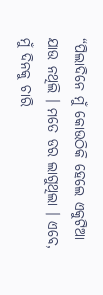“ପିଲାଦିନେ ମୁଁ କୋଉଠିକି ହେଲେ ଏକୁଟିଆ ଯାଉ ନଥିଲି । ମତେ ଡର ଲାଗୁଥିଲା । ଏବେ, ମୁଁ ଦିନକୁ ଚାରି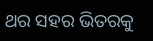ଥର ସହର ଭିତରକୁ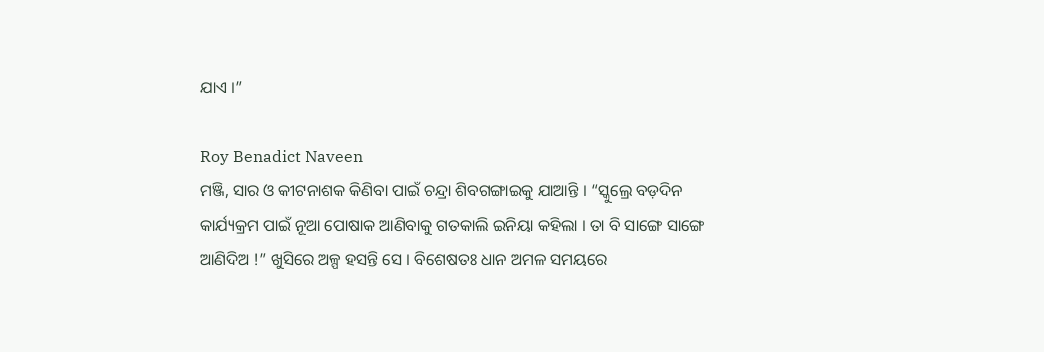ଯାଏ ।”

Roy Benadict Naveen
ମଞ୍ଜି, ସାର ଓ କୀଟନାଶକ କିଣିବା ପାଇଁ ଚନ୍ଦ୍ରା ଶିବଗଙ୍ଗାଇକୁ ଯାଆନ୍ତି । “ସ୍କୁଲ୍ରେ ବଡ଼ଦିନ କାର୍ଯ୍ୟକ୍ରମ ପାଇଁ ନୂଆ ପୋଷାକ ଆଣିବାକୁ ଗତକାଲି ଇନିୟା କହିଲା । ତା ବି ସାଙ୍ଗେ ସାଙ୍ଗେ ଆଣିଦିଅ !” ଖୁସିରେ ଅଳ୍ପ ହସନ୍ତି ସେ । ବିଶେଷତଃ ଧାନ ଅମଳ ସମୟରେ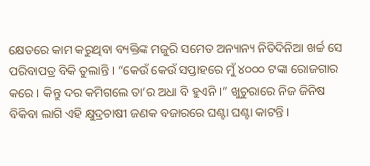କ୍ଷେତରେ କାମ କରୁଥିବା ବ୍ୟକ୍ତିଙ୍କ ମଜୁରି ସମେତ ଅନ୍ୟାନ୍ୟ ନିତିଦିନିଆ ଖର୍ଚ୍ଚ ସେ ପରିବାପତ୍ର ବିକି ତୁଲାନ୍ତି । “କେଉଁ କେଉଁ ସପ୍ତାହରେ ମୁଁ ୪୦୦୦ ଟଙ୍କା ରୋଜଗାର କରେ । କିନ୍ତୁ ଦର କମିଗଲେ ତା’ର ଅଧା ବି ହୁଏନି ।” ଖୁଚୁରାରେ ନିଜ ଜିନିଷ ବିକିବା ଲାଗି ଏହି କ୍ଷୁଦ୍ରଚାଷୀ ଜଣକ ବଜାରରେ ଘଣ୍ଟା ଘଣ୍ଟା କାଟନ୍ତି ।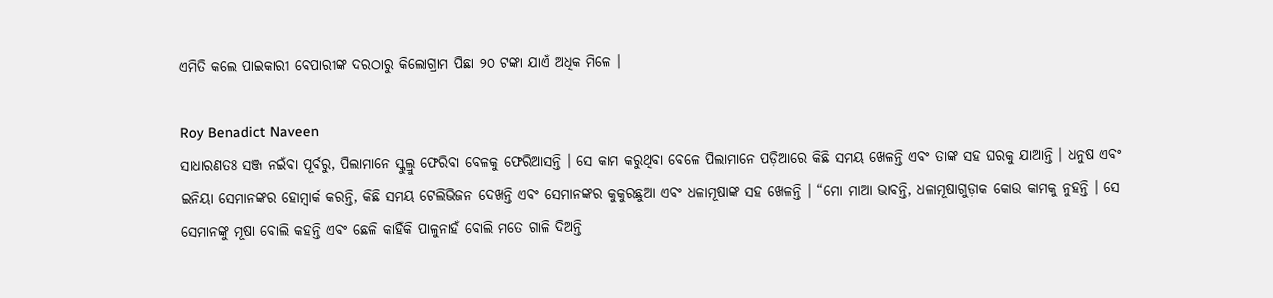ଏମିତି କଲେ ପାଇକାରୀ ବେପାରୀଙ୍କ ଦରଠାରୁ କିଲୋଗ୍ରାମ ପିଛା ୨୦ ଟଙ୍କା ଯାଏଁ ଅଧିକ ମିଳେ ।

Roy Benadict Naveen
ସାଧାରଣତଃ ସଞ୍ଜ ନଇଁବା ପୂର୍ବରୁ, ପିଲାମାନେ ସ୍କୁଲ୍ରୁ ଫେରିବା ବେଳକୁ ଫେରିଆସନ୍ତି । ସେ କାମ କରୁଥିବା ବେଳେ ପିଲାମାନେ ପଡ଼ିଆରେ କିଛି ସମୟ ଖେଳନ୍ତି ଏବଂ ତାଙ୍କ ସହ ଘରକୁ ଯାଆନ୍ତି । ଧନୁଷ ଏବଂ ଇନିୟା ସେମାନଙ୍କର ହୋମ୍ୱାର୍କ କରନ୍ତି, କିଛି ସମୟ ଟେଲିଭିଜନ ଦେଖନ୍ତି ଏବଂ ସେମାନଙ୍କର କୁକୁରଛୁଆ ଏବଂ ଧଳାମୂଷାଙ୍କ ସହ ଖେଳନ୍ତି । “ମୋ ମାଆ ଭାବନ୍ତି, ଧଳାମୂଷାଗୁଡ଼ାକ କୋଉ କାମକୁ ନୁହନ୍ତି । ସେ ସେମାନଙ୍କୁ ମୂଷା ବୋଲି କହନ୍ତି ଏବଂ ଛେଳି କାହିଁକି ପାଳୁନାହଁ ବୋଲି ମତେ ଗାଳି ଦିଅନ୍ତି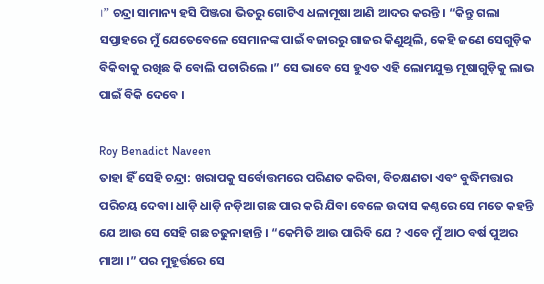।” ଚନ୍ଦ୍ରା ସାମାନ୍ୟ ହସି ପିଞ୍ଜରା ଭିତରୁ ଗୋଟିଏ ଧଳାମୂଷା ଆଣି ଆଦର କରନ୍ତି । “କିନ୍ତୁ ଗଲା ସପ୍ତାହରେ ମୁଁ ଯେତେବେଳେ ସେମାନଙ୍କ ପାଇଁ ବଜାରରୁ ଗାଜର କିଣୁଥିଲି, କେହି ଜଣେ ସେଗୁଡ଼ିକ ବିକିବାକୁ ରଖିଛ କି ବୋଲି ପଚାରିଲେ ।” ସେ ଭାବେ ସେ ହୁଏତ ଏହି ଲୋମଯୁକ୍ତ ମୂଷାଗୁଡ଼ିକୁ ଲାଭ ପାଇଁ ବିକି ଦେବେ ।

Roy Benadict Naveen
ତାହା ହିଁ ସେହି ଚନ୍ଦ୍ରା: ଖରାପକୁ ସର୍ବୋତ୍ତମରେ ପରିଣତ କରିବା, ବିଚକ୍ଷଣତା ଏବଂ ବୁଦ୍ଧିମତ୍ତାର ପରିଚୟ ଦେବା। ଧାଡ଼ି ଧାଡ଼ି ନଡ଼ିଆ ଗଛ ପାର କରି ଯିବା ବେଳେ ଉଦାସ କଣ୍ଠରେ ସେ ମତେ କହନ୍ତି ଯେ ଆଉ ସେ ସେହି ଗଛ ଚଢୁନାହାନ୍ତି । “କେମିତି ଆଉ ପାରିବି ଯେ ? ଏବେ ମୁଁ ଆଠ ବର୍ଷ ପୁଅର ମାଆ ।” ପର ମୁହୂର୍ତ୍ତରେ ସେ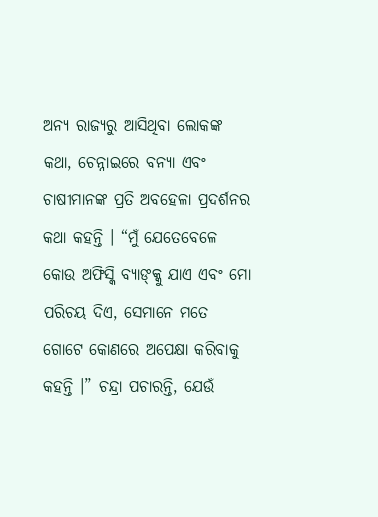ଅନ୍ୟ ରାଜ୍ୟରୁ ଆସିଥିବା ଲୋକଙ୍କ କଥା, ଚେନ୍ନାଇରେ ବନ୍ୟା ଏବଂ ଚାଷୀମାନଙ୍କ ପ୍ରତି ଅବହେଳା ପ୍ରଦର୍ଶନର କଥା କହନ୍ତି । “ମୁଁ ଯେତେବେଳେ କୋଉ ଅଫିସ୍କି ବ୍ୟାଙ୍କ୍କୁ ଯାଏ ଏବଂ ମୋ ପରିଚୟ ଦିଏ, ସେମାନେ ମତେ ଗୋଟେ କୋଣରେ ଅପେକ୍ଷା କରିବାକୁ କହନ୍ତି ।” ଚନ୍ଦ୍ରା ପଚାରନ୍ତି, ଯେଉଁ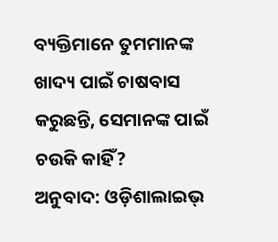ବ୍ୟକ୍ତିମାନେ ତୁମମାନଙ୍କ ଖାଦ୍ୟ ପାଇଁ ଚାଷବାସ କରୁଛନ୍ତି, ସେମାନଙ୍କ ପାଇଁ ଚଉକି କାହିଁ?
ଅନୁବାଦ: ଓଡ଼ିଶାଲାଇଭ୍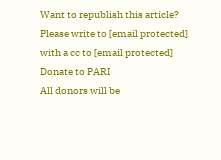Want to republish this article? Please write to [email protected] with a cc to [email protected]
Donate to PARI
All donors will be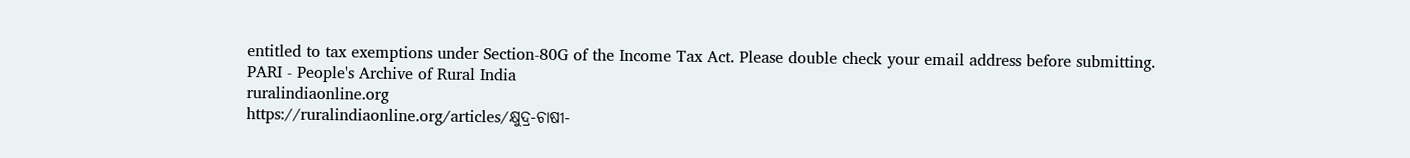entitled to tax exemptions under Section-80G of the Income Tax Act. Please double check your email address before submitting.
PARI - People's Archive of Rural India
ruralindiaonline.org
https://ruralindiaonline.org/articles/କ୍ଷୁଦ୍ର-ଚାଷୀ-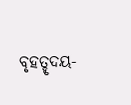ବୃହତ୍ହୃଦୟ-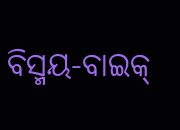ବିସ୍ମୟ-ବାଇକ୍